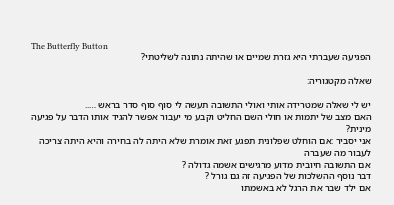The Butterfly Button
הפגיעה שעברתי היא גזרת שמיים או שהיתה נתונה לשליטתי?

שאלה מקטגוריה:

יש לי שאלה שמטרידה אותי ואולי התשובה תעשה לי סוף סוף סדר בראש …..
האם מצב של יתמות או חולי השם החליט וקבע מי יעבור אפשר להגיד אותו הדבר על פגיעה מינית?
אני יסביר :אם הוחלט שפלונית תפגע זאת אומרת שלא היתה לה בחירה והיא היתה צריכה לעבור מה שעברה
אם התשובה חיובית מדוע מרגישים אשמה גדולה ?
דבר נוסף ההשלכות של הפגיעה זה גם גורל ?
אם ילד שבר את הרגל לא באשמתו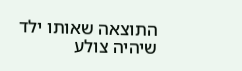התוצאה שאותו ילד שיהיה צולע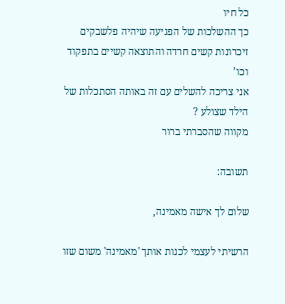כל חיו
כך ההשלכות של הפגיעה שיהיה פלשבקים זיכרונות קשים חרדה והתוצאה קשיים בתפקוד וכו’
אני צריכה להשלים עם זה באותה הסתכלות של הילד שצולע ?
מקווה שהסברתי ברור

תשובה:

שלום לך אישה מאמינה,

הרשיתי לעצמי לכנות אותך 'מאמינה' משום שזו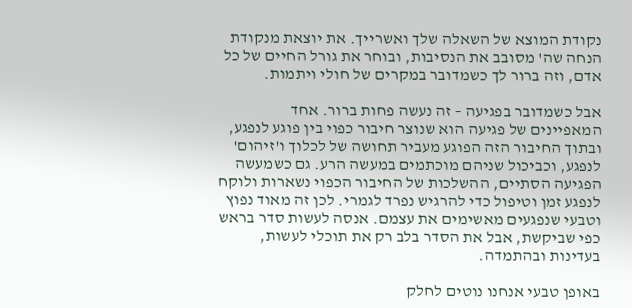נקודת המוצא של השאלה שלך ואשרייך. את יוצאת מנקודת הנחה שה' מסובב את הנסיבות, ובוחר את גורל החיים של כל אדם, וזה ברור לך כשמדובר במקרים של חולי ויתמות.

אבל כשמדובר בפגיעה – זה נעשה פחות ברור. אחד המאפיינים של פגיעה הוא שנוצר חיבור כפוי בין פוגע לנפגע, ובתוך החיבור הזה הפוגע מעביר תחושה של לכלוך ו'זיהום' לנפגע, וכביכול שניהם מוכתמים במעשה הרע. גם כשמעשה הפגיעה הסתיים, ההשלכות של החיבור הכפוי נשארות ולוקח לנפגע זמן וטיפול כדי להרגיש נפרד לגמרי. לכן זה מאוד נפוץ וטבעי שנפגעים מאשימים את עצמם. אנסה לעשות סדר בראש כפי שביקשת, אבל את הסדר בלב רק את תוכלי לעשות, בעדינות ובהתמדה.

באופן טבעי אנחנו נוטים לחלק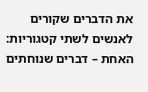את הדברים שקורים לאנשים לשתי קטגוריות: האחת – דברים שנוחתים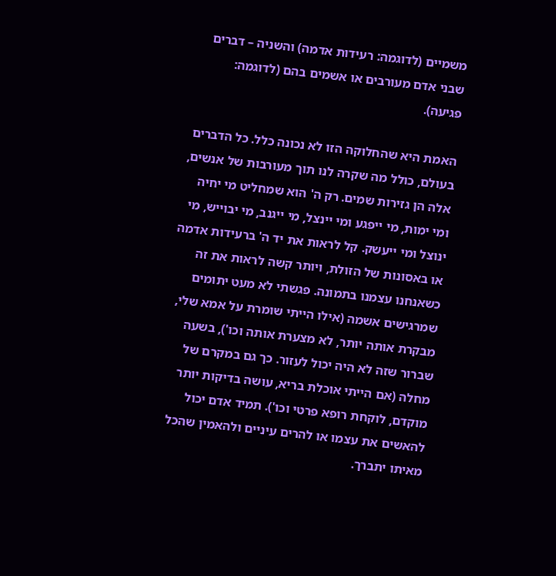משמיים (לדוגמה: רעידות אדמה) והשניה – דברים שבני אדם מעורבים או אשמים בהם (לדוגמה: פגיעה).

האמת היא שהחלוקה הזו לא נכונה כלל. כל הדברים בעולם, כולל מה שקרה לנו תוך מעורבות של אנשים, אלה הן גזירות שמים. רק ה' הוא שמחליט מי יחיה ומי ימות, מי ייפגע ומי יינצל, מי ייגנב, מי יבוייש, מי ינוצל ומי ייעשק. קל לראות את יד ה' ברעידות אדמה או באסונות של הזולת, ויותר קשה לראות את זה כשאנחנו עצמנו בתמונה. פגשתי לא מעט יתומים שמרגישים אשמה (אילו הייתי שומרת על אמא שלי, מבקרת אותה יותר, לא מצערת אותה וכו'), בשעה שברור שזה לא היה יכול לעזור. כך גם במקרם של מחלה (אם הייתי אוכלת בריא, עושה בדיקות יותר מוקדם, לוקחת רופא פרטי וכו'). תמיד אדם יכול להאשים את עצמו או להרים עיניים ולהאמין שהכל מאיתו יתברך.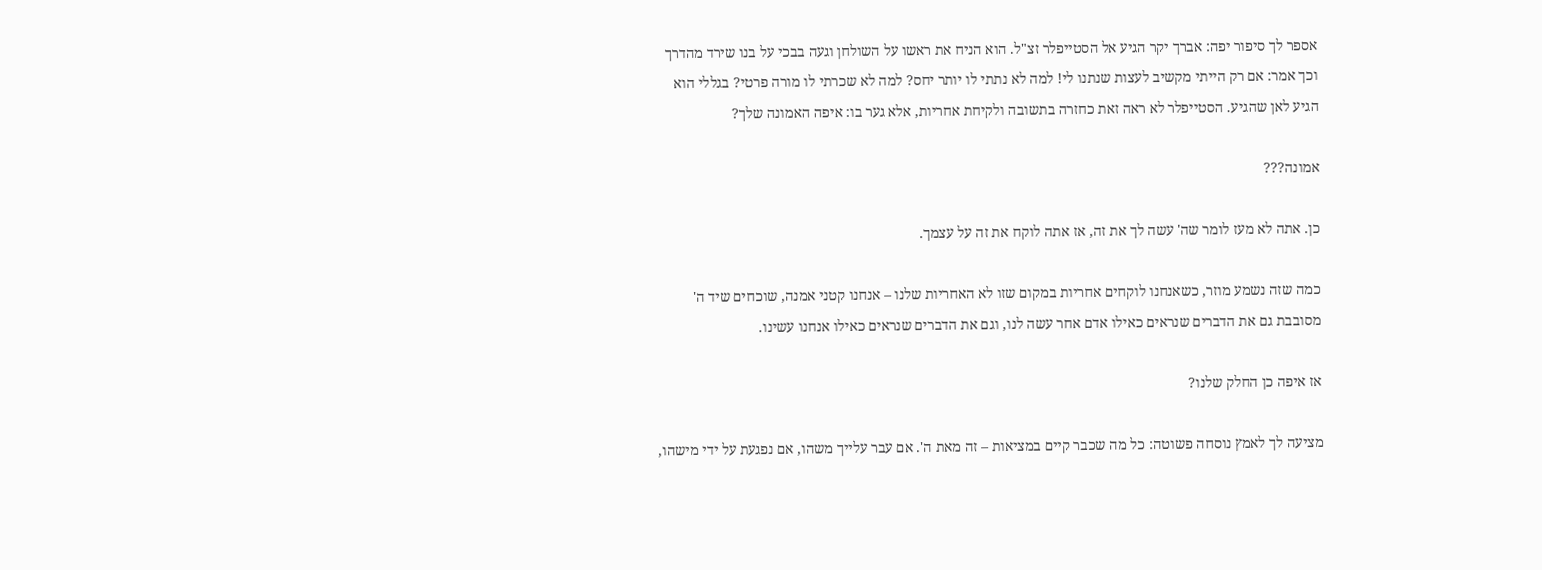אספר לך סיפור יפה: אברך יקר הגיע אל הסטייפלר זצ"ל. הוא הניח את ראשו על השולחן וגעה בבכי על בנו שירד מהדרך וכך אמר: אם רק הייתי מקשיב לעצות שנתנו לי! למה לא נתתי לו יותר יחס? למה לא שכרתי לו מורה פרטי? בגללי הוא הגיע לאן שהגיע. הסטייפלר לא ראה זאת כחזרה בתשובה ולקיחת אחריות, אלא גער בו: איפה האמונה שלך?

אמונה???

כן. אתה לא מעז לומר שה' עשה לך את זה, אז אתה לוקח את זה על עצמך.

כמה שזה נשמע מוזר, כשאנחנו לוקחים אחריות במקום שזו לא האחריות שלנו – אנחנו קטני אמנה, שוכחים שיד ה' מסובבת גם את הדברים שנראים כאילו אדם אחר עשה לנו, וגם את הדברים שנראים כאילו אנחנו עשינו.

אז איפה כן החלק שלנו?

מציעה לך לאמץ נוסחה פשוטה: כל מה שכבר קיים במציאות – זה מאת ה'. אם עבר עלייך משהו, אם נפגעת על ידי מישהו,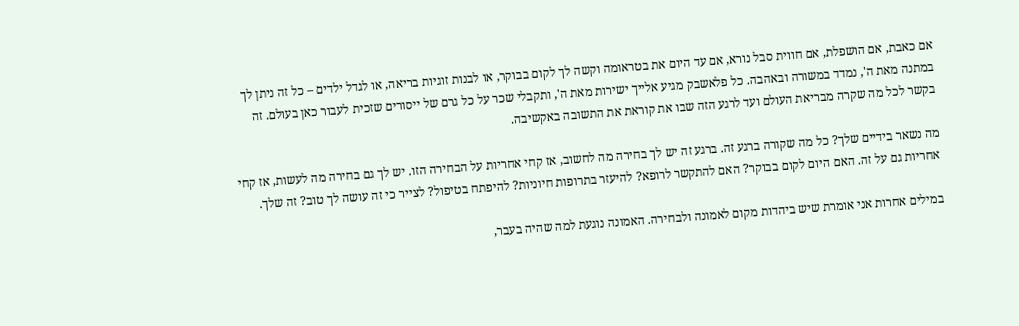אם כאבת, אם הושפלת, אם חווית סבל נורא, אם עד היום את בטראומה וקשה לך לקום בבוקר, או לבנות זוגיות בריאה, או לגדל ילדים – כל זה ניתן לך במתנה מאת ה', נמדד במשורה ובאהבה. כל פלאשבק מגיע אלייך ישירות מאת ה', ותקבלי שכר על כל גרם של ייסורים שזכית לעבור כאן בעולם. זה בקשר לכל מה שקרה מבריאת העולם ועד לרגע הזה שבו את קוראת את התשובה באקשיבה.

מה נשאר בידיים שלך? כל מה שקורה ברגע זה. ברגע זה יש לך בחירה מה לחשוב, אז קחי אחריות על הבחירה הזו. יש לך גם בחירה מה לעשות, אז קחי אחריות גם על זה. האם היום לקום בבוקר? האם להתקשר לרופא? להיעזר בתרופות חיוניות? להיפתח בטיפול? לצייר כי זה עושה לך טוב? זה שלך.

במילים אחרות אני אומרת שיש ביהדות מקום לאמונה ולבחירה. האמונה נוגעת למה שהיה בעבר,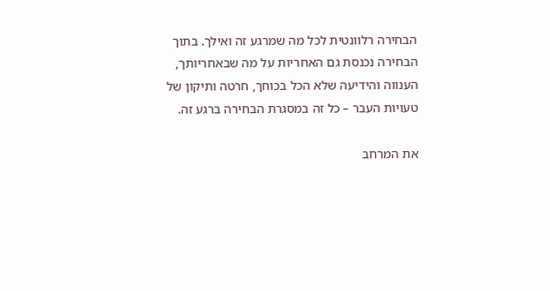הבחירה רלוונטית לכל מה שמרגע זה ואילך. בתוך הבחירה נכנסת גם האחריות על מה שבאחריותך, הענווה והידיעה שלא הכל בכוחך, חרטה ותיקון של טעויות העבר – כל זה במסגרת הבחירה ברגע זה.

את המרחב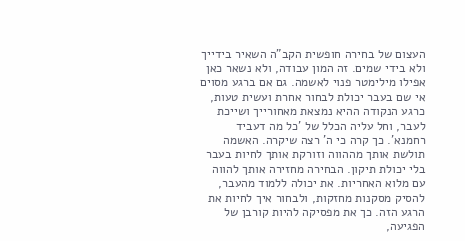העצום של בחירה חופשית הקב"ה השאיר בידייך ולא בידי שמים. זה המון עבודה, ולא נשאר כאן אפילו מילימטר פנוי לאשמה. גם אם ברגע מסוים אי שם בעבר יכולת לבחור אחרת ועשית טעות, כרגע הנקודה ההיא נמצאת מאחורייך ושייכת לעבר, וחל עליה הכלל של 'כל מה דעביד רחמנא'. כך קרה כי ה' רצה שיקרה. האשמה תולשת אותך מההווה וזורקת אותך לחיות בעבר בלי יכולת תיקון. הבחירה מחזירה אותך להווה עם מלוא האחריות. את יכולה ללמוד מהעבר, להסיק מסקנות מחזקות, ולבחור איך לחיות את הרגע הזה. כך את מפסיקה להיות קורבן של הפגיעה,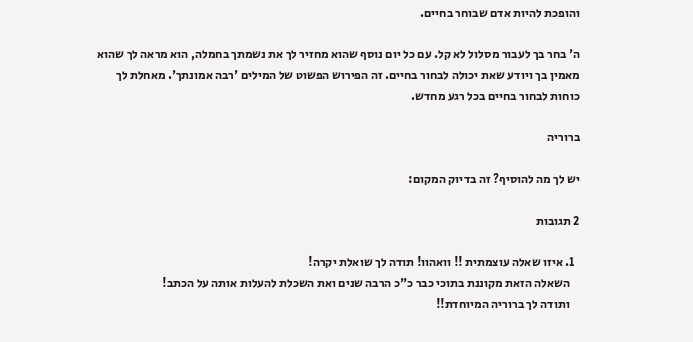והופכת להיות אדם שבוחר בחיים.

ה' בחר בך לעבור מסלול לא קל. עם כל יום נוסף שהוא מחזיר לך את נשמתך בחמלה, הוא מראה לך שהוא מאמין בך ויודע שאת יכולה לבחור בחיים. זה הפירוש הפשוט של המילים 'רבה אמונתך'. מאחלת לך כוחות לבחור בחיים בכל רגע מחדש.

ברוריה

יש לך מה להוסיף? זה בדיוק המקום:

2 תגובות

  1. איזו שאלה עוצמתית !! וואהוו! תודה לך שואלת יקרה!
    השאלה הזאת מקוננת בתוכי כבר כ"כ הרבה שנים ואת השכלת להעלות אותה על הכתב!
    ותודה לך ברוריה המיוחדת!!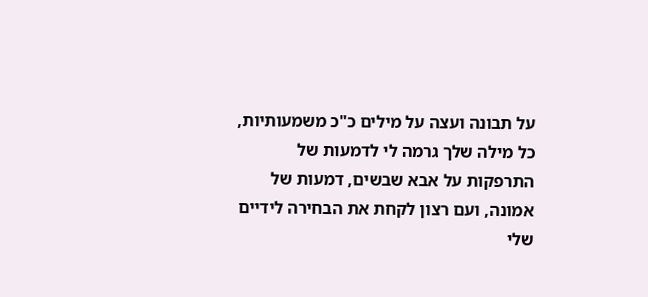על תבונה ועצה על מילים כ"כ משמעותיות, כל מילה שלך גרמה לי לדמעות של התרפקות על אבא שבשים, דמעות של אמונה, ועם רצון לקחת את הבחירה לידיים שלי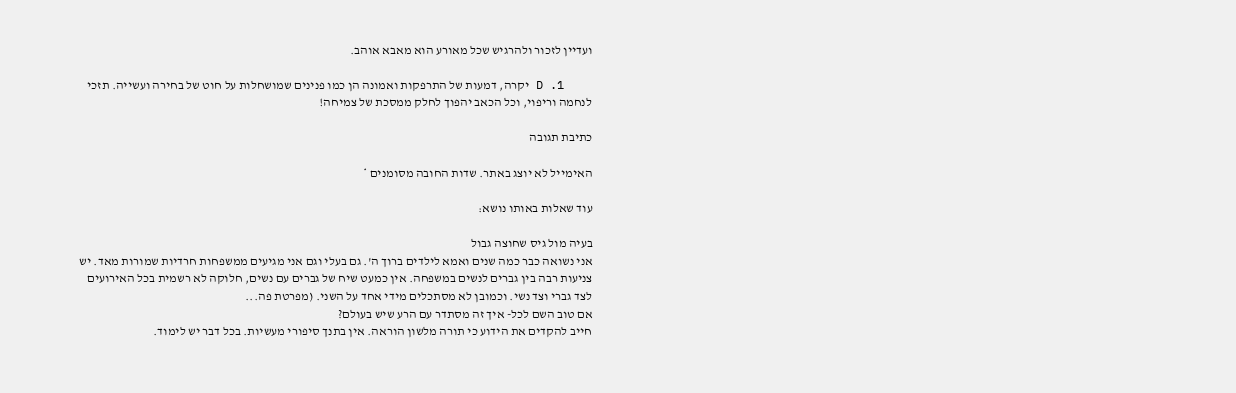ועדיין לזכור ולהרגיש שכל מאורע הוא מאבא אוהב.

    1. D יקרה, דמעות של התרפקות ואמונה הן כמו פנינים שמושחלות על חוט של בחירה ועשייה. תזכי לנחמה וריפוי, וכל הכאב יהפוך לחלק ממסכת של צמיחה!

כתיבת תגובה

האימייל לא יוצג באתר. שדות החובה מסומנים *

עוד שאלות באותו נושא:

בעיה מול גיס שחוצה גבול
אני נשואה כבר כמה שנים ואמא לילדים ברוך ה'. גם בעלי וגם אני מגיעים ממשפחות חרדיות שמורות מאד. יש צניעות רבה בין גברים לנשים במשפחה. אין כמעט שיח של גברים עם נשים, חלוקה לא רשמית בכל האירועים לצד גברי וצד נשי. וכמובן לא מסתכלים מידי אחד על השני. (מפרטת פה...
אם טוב השם לכל- איך זה מסתדר עם הרע שיש בעולם?
חייב להקדים את הידוע כי תורה מלשון הוראה. אין בתנך סיפורי מעשיות. בכל דבר יש לימוד.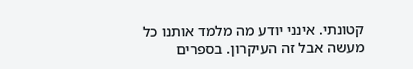קטונתי. אינני יודע מה מלמד אותנו כל מעשה אבל זה העיקרון. בספרים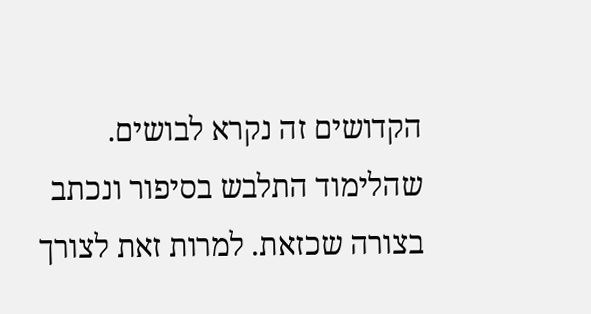הקדושים זה נקרא לבושים. שהלימוד התלבש בסיפור ונכתב בצורה שכזאת. למרות זאת לצורך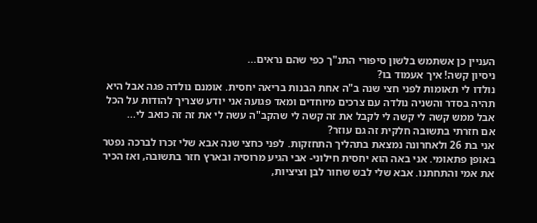העניין כן אשתמש בלשון סיפורי התנ"ך כפי שהם נראים...
ניסיון קשה! איך אעמוד בו?
נולדו לי תאומות לפני חצי שנה ב"ה אחת הבנות בריאה יחסית. אומנם נולדה פגה אבל היא תהיה בסדר והשניה נולדה עם צרכים מיוחדים ומאד פגועה אני יודע שצריך להודות על הכל אבל ממש קשה לי קשה לי לקבל את זה קשה לי שהקב"ה עשה לי את זה זה כואב לי...
אם חזרתי בתשובה חלקית זה גם עוזר?
אני בת 26 ולאחרונה נמצאת בתהליך התחזקות. לפני כחצי שנה אבא שלי זכרו לברכה נפטר באופן פתאומי. אני באה הוא יחסית חילוני- אבי הגיע מרוסיה ובארץ חזר בתשובה, ואז הכיר את אמי והתחתנו. אבא שלי לבש שחור לבן וציציות,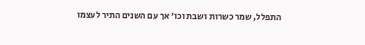התפלל, שמר כשרות ושבת וכו׳ אך עם השנים התיר לעצמו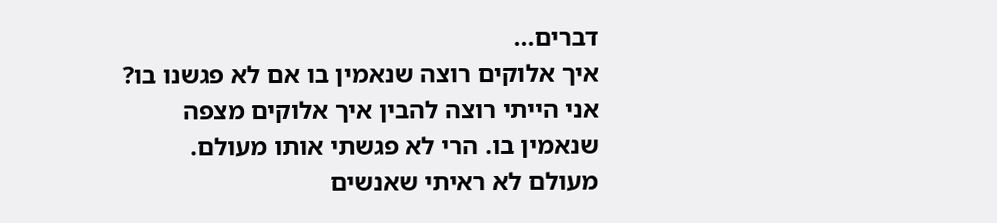דברים...
איך אלוקים רוצה שנאמין בו אם לא פגשנו בו?
אני הייתי רוצה להבין איך אלוקים מצפה שנאמין בו. הרי לא פגשתי אותו מעולם. מעולם לא ראיתי שאנשים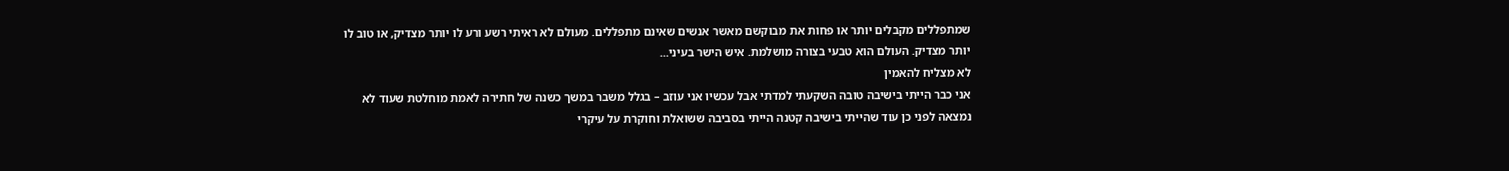שמתפללים מקבלים יותר או פחות את מבוקשם מאשר אנשים שאינם מתפללים. מעולם לא ראיתי רשע ורע לו יותר מצדיק, או טוב לו יותר מצדיק. העולם הוא טבעי בצורה מושלמת. איש הישר בעיני...
לא מצליח להאמין
אני כבר הייתי בישיבה טובה השקעתי למדתי אבל עכשיו אני עוזב – בגלל משבר במשך כשנה של חתירה לאמת מוחלטת שעוד לא נמצאה לפני כן עוד שהייתי בישיבה קטנה הייתי בסביבה ששואלת וחוקרת על עיקרי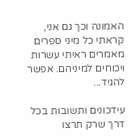האמונה וכך גם אני, קראתי כל מיני ספרים מאמרים ראיתי עשרות ויכוחים למיניהם. אפשר להגיד...

עידכונים ותשובות בכל דרך שרק תרצו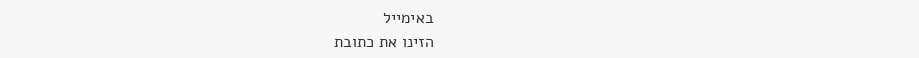באימייל
הזינו את כתובת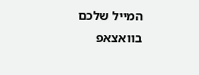המייל שלכם
בוואצאפ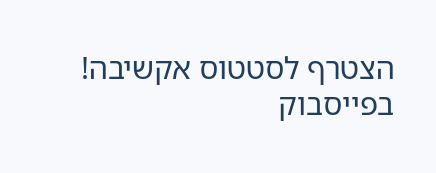הצטרף לסטטוס אקשיבה!
בפייסבוק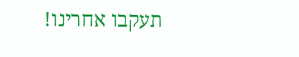תעקבו אחרינו!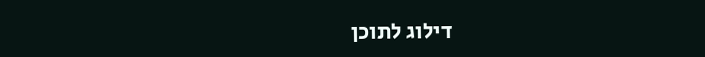דילוג לתוכן